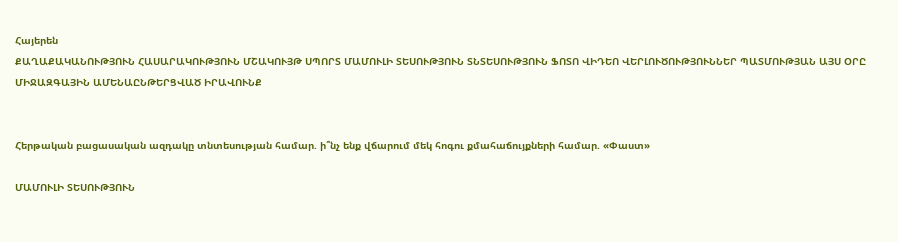Հայերեն
ՔԱՂԱՔԱԿԱՆՈՒԹՅՈՒՆ ՀԱՍԱՐԱԿՈՒԹՅՈՒՆ ՄՇԱԿՈՒՅԹ ՍՊՈՐՏ ՄԱՄՈՒԼԻ ՏԵՍՈՒԹՅՈՒՆ ՏՆՏԵՍՈՒԹՅՈՒՆ ՖՈՏՈ ՎԻԴԵՈ ՎԵՐԼՈՒԾՈՒԹՅՈՒՆՆԵՐ ՊԱՏՄՈՒԹՅԱՆ ԱՅՍ ՕՐԸ ՄԻՋԱԶԳԱՅԻՆ ԱՄԵՆԱԸՆԹԵՐՑՎԱԾ ԻՐԱՎՈՒՆՔ


Հերթական բացասական ազդակը տնտեսության համար. ի՞նչ ենք վճարում մեկ հոգու քմահաճույքների համար. «Փաստ»

ՄԱՄՈՒԼԻ ՏԵՍՈՒԹՅՈՒՆ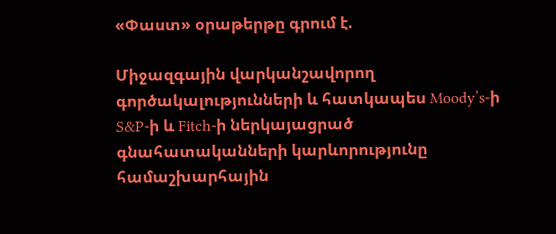«Փաստ» օրաթերթը գրում է.

Միջազգային վարկանշավորող գործակալությունների և հատկապես Moody’s-ի S&P-ի և Fitch-ի ներկայացրած գնահատականների կարևորությունը համաշխարհային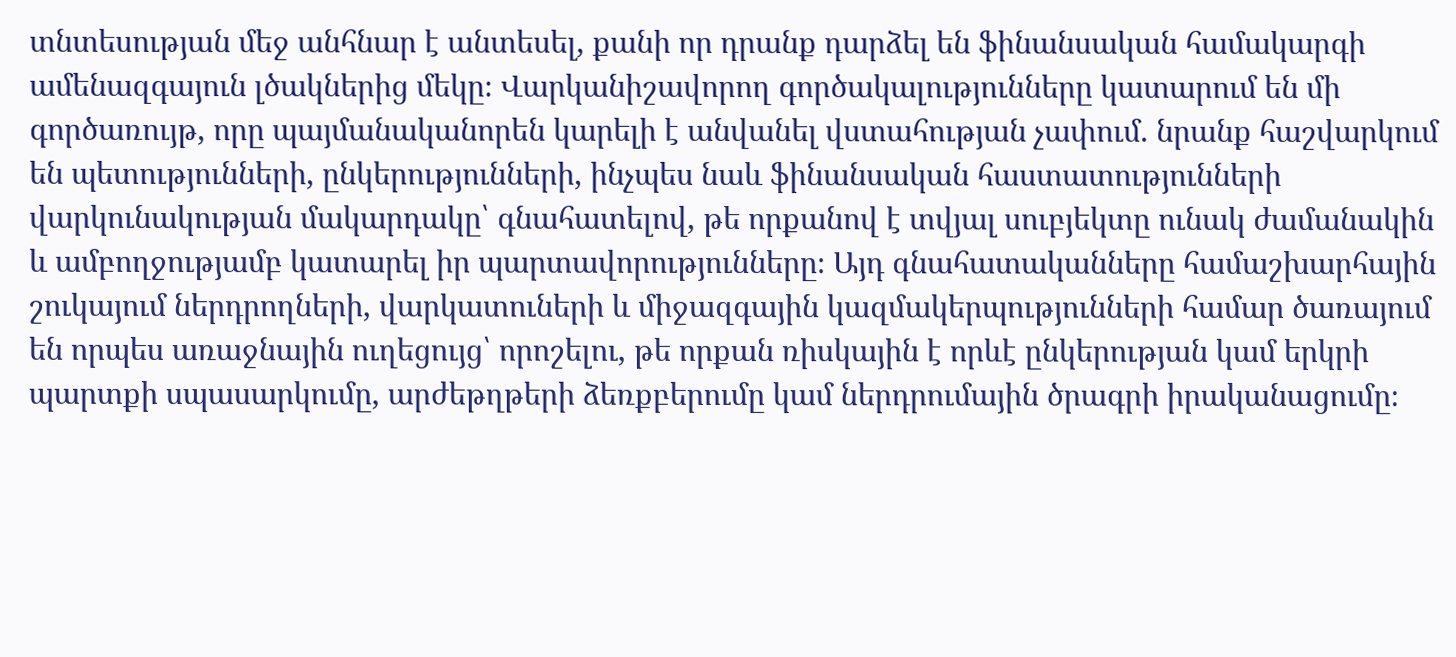տնտեսության մեջ անհնար է անտեսել, քանի որ դրանք դարձել են ֆինանսական համակարգի ամենազգայուն լծակներից մեկը։ Վարկանիշավորող գործակալությունները կատարում են մի գործառույթ, որը պայմանականորեն կարելի է անվանել վստահության չափում. նրանք հաշվարկում են պետությունների, ընկերությունների, ինչպես նաև ֆինանսական հաստատությունների վարկունակության մակարդակը՝ գնահատելով, թե որքանով է տվյալ սուբյեկտը ունակ ժամանակին և ամբողջությամբ կատարել իր պարտավորությունները։ Այդ գնահատականները համաշխարհային շուկայում ներդրողների, վարկատուների և միջազգային կազմակերպությունների համար ծառայում են որպես առաջնային ուղեցույց՝ որոշելու, թե որքան ռիսկային է որևէ ընկերության կամ երկրի պարտքի սպասարկումը, արժեթղթերի ձեռքբերումը կամ ներդրումային ծրագրի իրականացումը։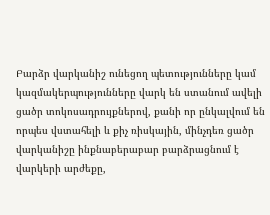Բարձր վարկանիշ ունեցող պետությունները կամ կազմակերպությունները վարկ են ստանում ավելի ցածր տոկոսադրույքներով, քանի որ ընկալվում են որպես վստահելի և քիչ ռիսկային, մինչդեռ ցածր վարկանիշը ինքնաբերաբար բարձրացնում է վարկերի արժեքը,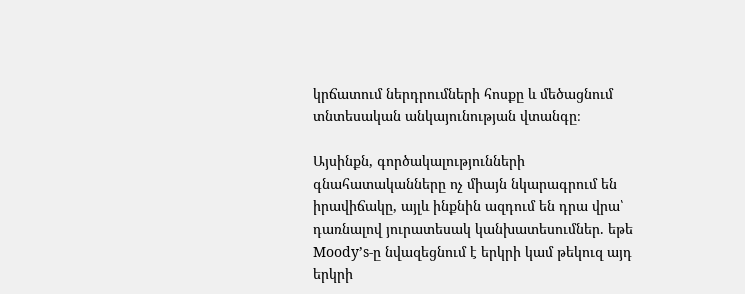կրճատում ներդրումների հոսքը և մեծացնում տնտեսական անկայունության վտանգը։

Այսինքն, գործակալությունների գնահատականները ոչ միայն նկարագրում են իրավիճակը, այլև ինքնին ազդում են դրա վրա՝ դառնալով յուրատեսակ կանխատեսումներ. եթե Moody’s-ը նվազեցնում է երկրի կամ թեկուզ այդ երկրի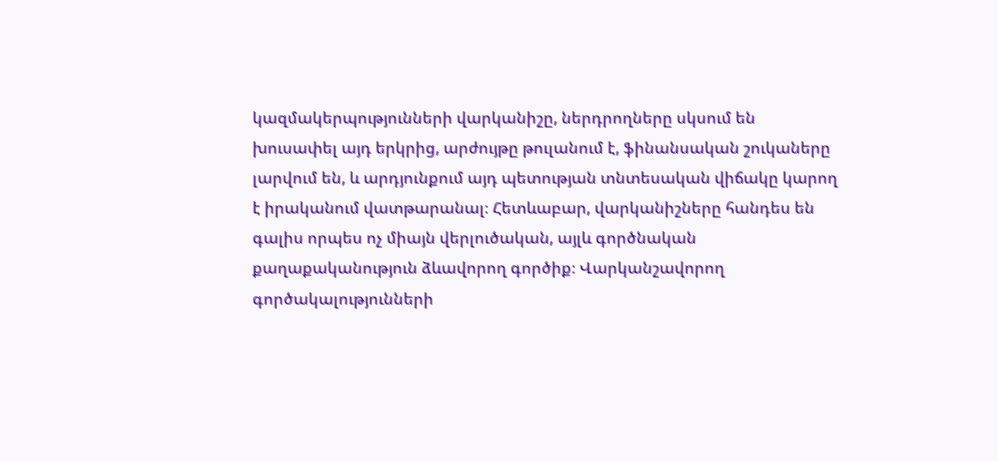կազմակերպությունների վարկանիշը, ներդրողները սկսում են խուսափել այդ երկրից, արժույթը թուլանում է, ֆինանսական շուկաները լարվում են, և արդյունքում այդ պետության տնտեսական վիճակը կարող է իրականում վատթարանալ։ Հետևաբար, վարկանիշները հանդես են գալիս որպես ոչ միայն վերլուծական, այլև գործնական քաղաքականություն ձևավորող գործիք։ Վարկանշավորող գործակալությունների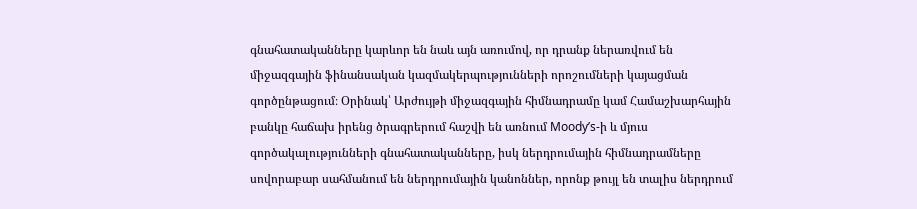գնահատականները կարևոր են նաև այն առումով, որ դրանք ներառվում են միջազգային ֆինանսական կազմակերպությունների որոշումների կայացման գործընթացում։ Օրինակ՝ Արժույթի միջազգային հիմնադրամը կամ Համաշխարհային բանկը հաճախ իրենց ծրագրերում հաշվի են առնում Moody’s-ի և մյուս գործակալությունների գնահատականները, իսկ ներդրումային հիմնադրամները սովորաբար սահմանում են ներդրումային կանոններ, որոնք թույլ են տալիս ներդրում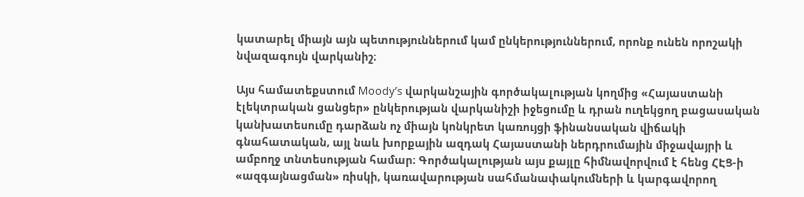կատարել միայն այն պետություններում կամ ընկերություններում, որոնք ունեն որոշակի նվազագույն վարկանիշ։

Այս համատեքստում Moody’s վարկանշային գործակալության կողմից «Հայաստանի էլեկտրական ցանցեր» ընկերության վարկանիշի իջեցումը և դրան ուղեկցող բացասական կանխատեսումը դարձան ոչ միայն կոնկրետ կառույցի ֆինանսական վիճակի գնահատական, այլ նաև խորքային ազդակ Հայաստանի ներդրումային միջավայրի և ամբողջ տնտեսության համար։ Գործակալության այս քայլը հիմնավորվում է հենց ՀԷՑ-ի «ազգայնացման» ռիսկի, կառավարության սահմանափակումների և կարգավորող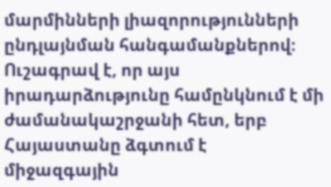մարմինների լիազորությունների ընդլայնման հանգամանքներով։ Ուշագրավ է, որ այս իրադարձությունը համընկնում է մի ժամանակաշրջանի հետ, երբ Հայաստանը ձգտում է միջազգային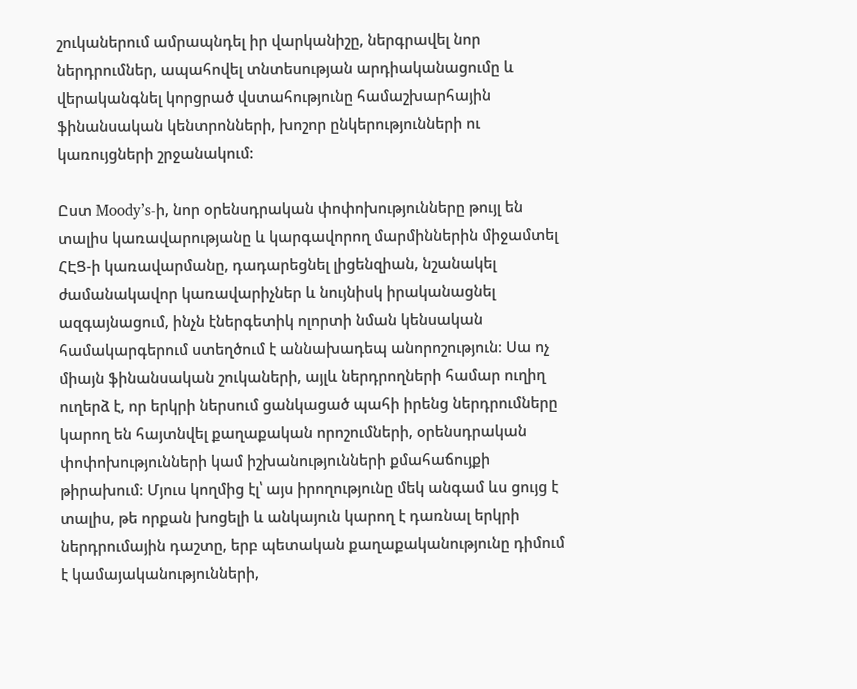շուկաներում ամրապնդել իր վարկանիշը, ներգրավել նոր ներդրումներ, ապահովել տնտեսության արդիականացումը և վերականգնել կորցրած վստահությունը համաշխարհային ֆինանսական կենտրոնների, խոշոր ընկերությունների ու կառույցների շրջանակում:

Ըստ Moody’s-ի, նոր օրենսդրական փոփոխությունները թույլ են տալիս կառավարությանը և կարգավորող մարմիններին միջամտել ՀԷՑ-ի կառավարմանը, դադարեցնել լիցենզիան, նշանակել ժամանակավոր կառավարիչներ և նույնիսկ իրականացնել ազգայնացում, ինչն էներգետիկ ոլորտի նման կենսական համակարգերում ստեղծում է աննախադեպ անորոշություն։ Սա ոչ միայն ֆինանսական շուկաների, այլև ներդրողների համար ուղիղ ուղերձ է, որ երկրի ներսում ցանկացած պահի իրենց ներդրումները կարող են հայտնվել քաղաքական որոշումների, օրենսդրական փոփոխությունների կամ իշխանությունների քմահաճույքի թիրախում։ Մյուս կողմից էլ՝ այս իրողությունը մեկ անգամ ևս ցույց է տալիս, թե որքան խոցելի և անկայուն կարող է դառնալ երկրի ներդրումային դաշտը, երբ պետական քաղաքականությունը դիմում է կամայականությունների,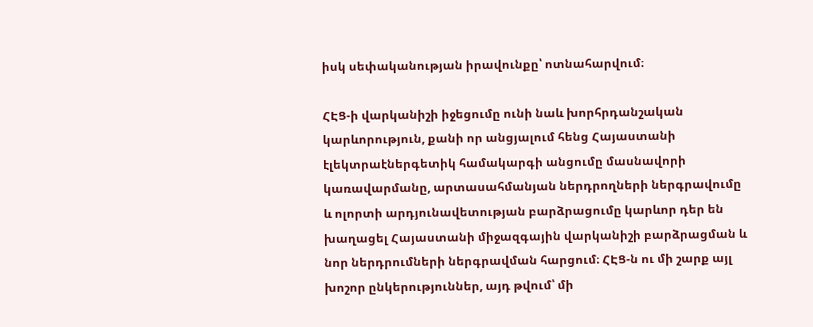իսկ սեփականության իրավունքը՝ ոտնահարվում։

ՀԷՑ-ի վարկանիշի իջեցումը ունի նաև խորհրդանշական կարևորություն, քանի որ անցյալում հենց Հայաստանի էլեկտրաէներգետիկ համակարգի անցումը մասնավորի կառավարմանը, արտասահմանյան ներդրողների ներգրավումը և ոլորտի արդյունավետության բարձրացումը կարևոր դեր են խաղացել Հայաստանի միջազգային վարկանիշի բարձրացման և նոր ներդրումների ներգրավման հարցում։ ՀԷՑ-ն ու մի շարք այլ խոշոր ընկերություններ, այդ թվում՝ մի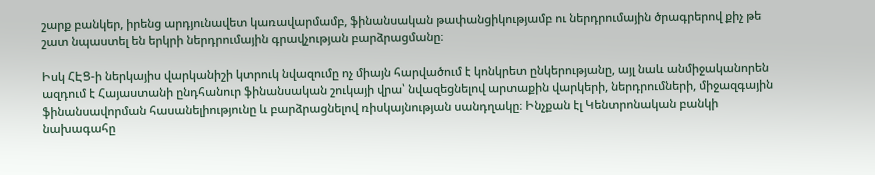շարք բանկեր, իրենց արդյունավետ կառավարմամբ, ֆինանսական թափանցիկությամբ ու ներդրումային ծրագրերով քիչ թե շատ նպաստել են երկրի ներդրումային գրավչության բարձրացմանը։

Իսկ ՀԷՑ-ի ներկայիս վարկանիշի կտրուկ նվազումը ոչ միայն հարվածում է կոնկրետ ընկերությանը, այլ նաև անմիջականորեն ազդում է Հայաստանի ընդհանուր ֆինանսական շուկայի վրա՝ նվազեցնելով արտաքին վարկերի, ներդրումների, միջազգային ֆինանսավորման հասանելիությունը և բարձրացնելով ռիսկայնության սանդղակը։ Ինչքան էլ Կենտրոնական բանկի նախագահը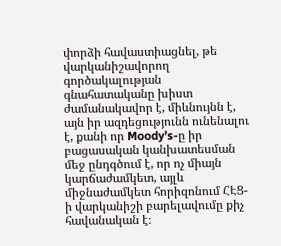փորձի հավաստիացնել, թե վարկանիշավորող գործակալության գնահատականը խիստ ժամանակավոր է, միևնույնն է, այն իր ազդեցությունն ունենալու է, քանի որ Moody’s-ը իր բացասական կանխատեսման մեջ ընդգծում է, որ ոչ միայն կարճաժամկետ, այլև միջնաժամկետ հորիզոնում ՀԷՑ-ի վարկանիշի բարելավումը քիչ հավանական է։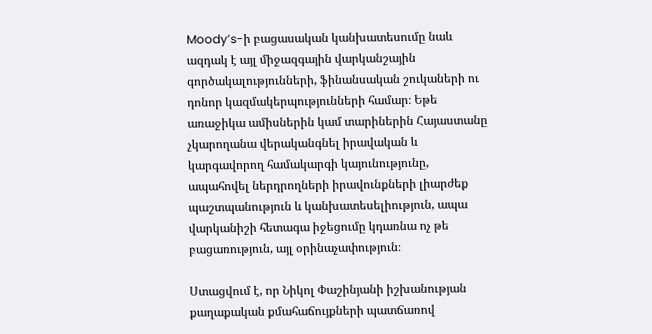Moody’s-ի բացասական կանխատեսումը նաև ազդակ է այլ միջազգային վարկանշային գործակալությունների, ֆինանսական շուկաների ու դոնոր կազմակերպությունների համար։ Եթե առաջիկա ամիսներին կամ տարիներին Հայաստանը չկարողանա վերականգնել իրավական և կարգավորող համակարգի կայունությունը, ապահովել ներդրողների իրավունքների լիարժեք պաշտպանություն և կանխատեսելիություն, ապա վարկանիշի հետագա իջեցումը կդառնա ոչ թե բացառություն, այլ օրինաչափություն։

Ստացվում է, որ Նիկոլ Փաշինյանի իշխանության քաղաքական քմահաճույքների պատճառով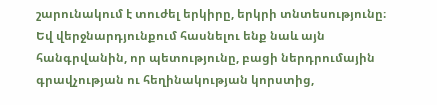շարունակում է տուժել երկիրը, երկրի տնտեսությունը։ Եվ վերջնարդյունքում հասնելու ենք նաև այն հանգրվանին, որ պետությունը, բացի ներդրումային գրավչության ու հեղինակության կորստից,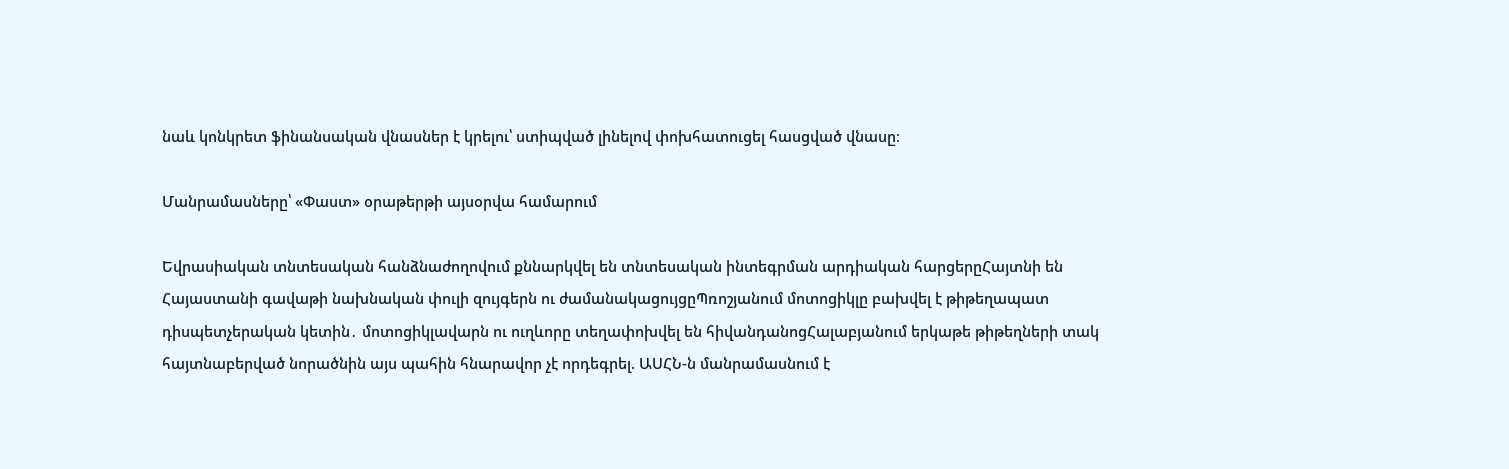նաև կոնկրետ ֆինանսական վնասներ է կրելու՝ ստիպված լինելով փոխհատուցել հասցված վնասը։

Մանրամասները՝ «Փաստ» օրաթերթի այսօրվա համարում

Եվրասիական տնտեսական հանձնաժողովում քննարկվել են տնտեսական ինտեգրման արդիական հարցերըՀայտնի են Հայաստանի գավաթի նախնական փուլի զույգերն ու ժամանակացույցըՊռոշյանում մոտոցիկլը բախվել է թիթեղապատ դիսպետչերական կետին․ մոտոցիկլավարն ու ուղևորը տեղափոխվել են հիվանդանոցՀալաբյանում երկաթե թիթեղների տակ հայտնաբերված նորածնին այս պահին հնարավոր չէ որդեգրել. ԱՍՀՆ-ն մանրամասնում է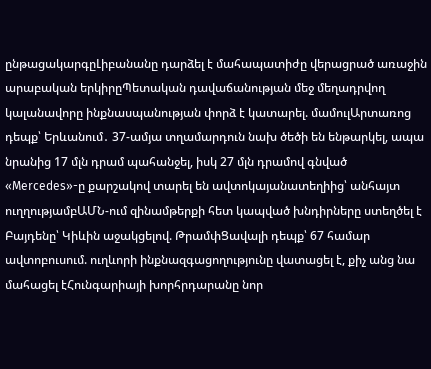ընթացակարգըԼիբանանը դարձել է մահապատիժը վերացրած առաջին արաբական երկիրըՊետական դավաճանության մեջ մեղադրվող կալանավորը ինքնասպանության փորձ է կատարել. մամուլԱրտառոց դեպք՝ Երևանում․ 37-ամյա տղամարդուն նախ ծեծի են ենթարկել, ապա նրանից 17 մլն դրամ պահանջել, իսկ 27 մլն դրամով գնված «Mercedes»-ը քարշակով տարել են ավտոկայանատեղիից՝ անհայտ ուղղությամբԱՄՆ-ում զինամթերքի հետ կապված խնդիրները ստեղծել է Բայդենը՝ Կիևին աջակցելով. ԹրամփՑավալի դեպք՝ 67 համար ավտոբուսում. ուղևորի ինքնազգացողությունը վատացել է, քիչ անց նա մահացել էՀունգարիայի խորհրդարանը նոր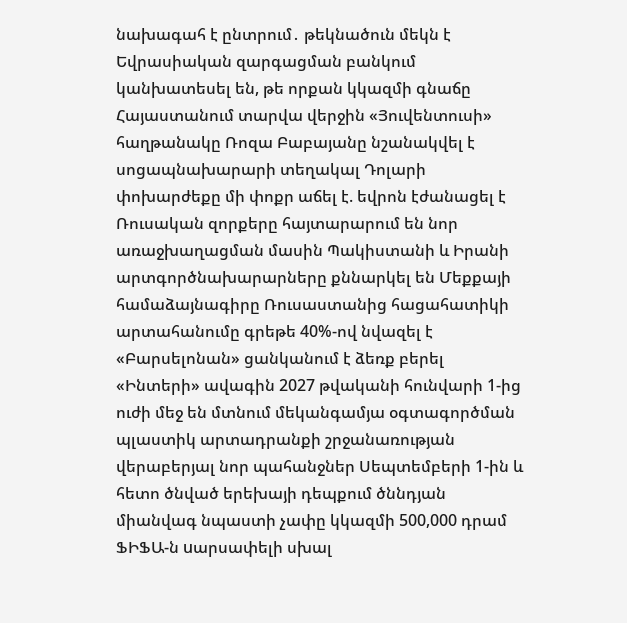նախագահ է ընտրում․ թեկնածուն մեկն է Եվրասիական զարգացման բանկում կանխատեսել են, թե որքան կկազմի գնաճը Հայաստանում տարվա վերջին «Յուվենտուսի» հաղթանակը Ռոզա Բաբայանը նշանակվել է սոցապնախարարի տեղակալ Դոլարի փոխարժեքը մի փոքր աճել է. եվրոն էժանացել է Ռուսական զորքերը հայտարարում են նոր առաջխաղացման մասին Պակիստանի և Իրանի արտգործնախարարները քննարկել են Մեքքայի համաձայնագիրը Ռուսաստանից հացահատիկի արտահանումը գրեթե 40%-ով նվազել է «Բարսելոնան» ցանկանում է ձեռք բերել «Ինտերի» ավագին 2027 թվականի հունվարի 1-ից ուժի մեջ են մտնում մեկանգամյա օգտագործման պլաստիկ արտադրանքի շրջանառության վերաբերյալ նոր պահանջներ Սեպտեմբերի 1-ին և հետո ծնված երեխայի դեպքում ծննդյան միանվագ նպաստի չափը կկազմի 500,000 դրամ ՖԻՖԱ-ն uարսափելի սխալ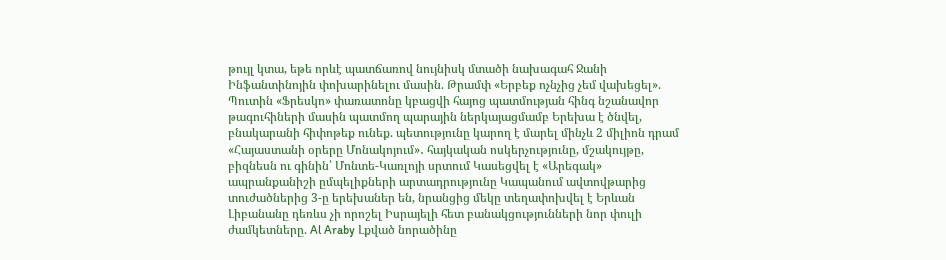թույլ կտա, եթե որևէ պատճառով նույնիսկ մտածի նախագահ Ջանի Ինֆանտինոյին փոխարինելու մասին. Թրամփ «Երբեք ոչնչից չեմ վախեցել». Պուտին «Ֆրեսկո» փառատոնը կբացվի հայոց պատմության հինգ նշանավոր թագուհիների մասին պատմող պարային ներկայացմամբ Երեխա է ծնվել, բնակարանի հիփոթեք ունեք. պետությունը կարող է մարել մինչև 2 միլիոն դրամ «Հայաստանի օրերը Մոնակոյում»․ հայկական ոսկերչությունը, մշակույթը, բիզնեսն ու գինին՝ Մոնտե-Կառլոյի սրտում Կասեցվել է «Արեգակ» ապրանքանիշի ըմպելիքների արտադրությունը Կապանում ավտովթարից տուժածներից 3-ը երեխաներ են, նրանցից մեկը տեղափոխվել է Երևան Լիբանանը դեռևս չի որոշել Իսրայելի հետ բանակցությունների նոր փուլի ժամկետները. Al Araby Լքված նորածինը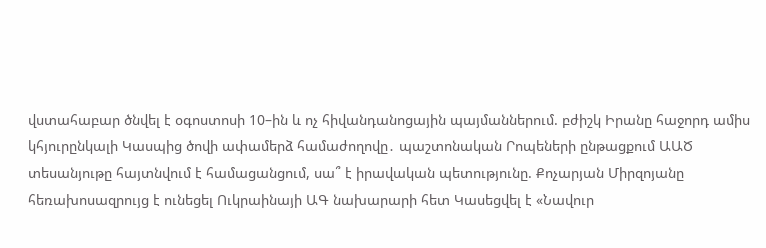վստահաբար ծնվել է օգոստոսի 10–ին և ոչ հիվանդանոցային պայմաններում. բժիշկ Իրանը հաջորդ ամիս կհյուրընկալի Կասպից ծովի ափամերձ համաժողովը․ պաշտոնական Րոպեների ընթացքում ԱԱԾ տեսանյութը հայտնվում է համացանցում, սա՞ է իրավական պետությունը. Քոչարյան Միրզոյանը հեռախոսազրույց է ունեցել Ուկրաինայի ԱԳ նախարարի հետ Կասեցվել է «Նավուր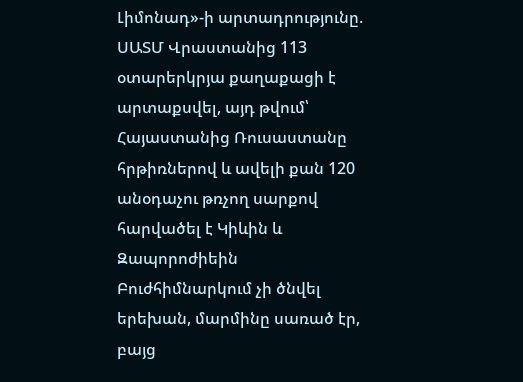Լիմոնադ»-ի արտադրությունը. ՍԱՏՄ Վրաստանից 113 օտարերկրյա քաղաքացի է արտաքսվել, այդ թվում՝ Հայաստանից Ռուսաստանը հրթիռներով և ավելի քան 120 անօդաչու թռչող սարքով հարվածել է Կիևին և Զապորոժիեին Բուժհիմնարկում չի ծնվել երեխան, մարմինը սառած էր, բայց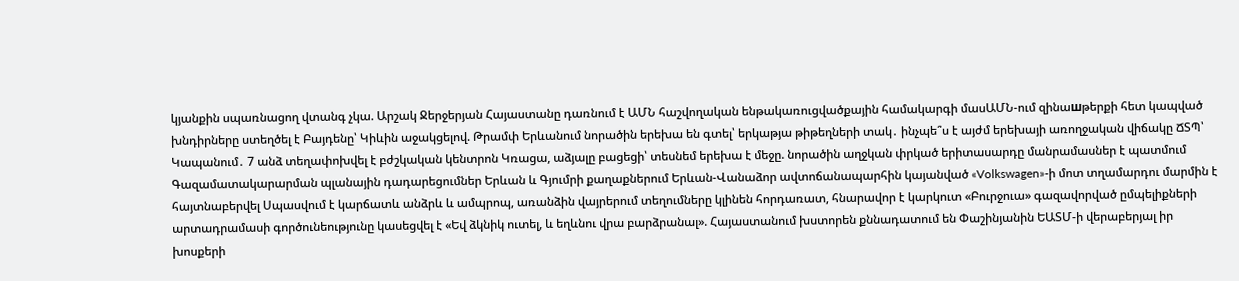կյանքին սպառնացող վտանգ չկա. Արշակ Ջերջերյան Հայաստանը դառնում է ԱՄՆ հաշվողական ենթակառուցվածքային համակարգի մասԱՄՆ-ում զինաшթերքի հետ կապված խնդիրները ստեղծել է Բայդենը՝ Կիևին աջակցելով. Թրամփ Երևանում նորածին երեխա են գտել՝ երկաթյա թիթեղների տակ․ ինչպե՞ս է այժմ երեխայի առողջական վիճակը ՃՏՊ՝ Կապանում․ 7 անձ տեղափոխվել է բժշկական կենտրոն Կռացա, աձյալը բացեցի՝ տեսնեմ երեխա է մեջը. նորածին աղջկան փրկած երիտասարդը մանրամասներ է պատմում Գազամատակարարման պլանային դադարեցումներ Երևան և Գյումրի քաղաքներում Երևան-Վանաձոր ավտոճանապարհին կայանված «Volkswagen»-ի մոտ տղամարդու մարմին է հայտնաբերվել Սպասվում է կարճատև անձրև և ամպրոպ, առանձին վայրերում տեղումները կլինեն հորդառատ, հնարավոր է կարկուտ «Բուրջուա» գազավորված ըմպելիքների արտադրամասի գործունեությունը կասեցվել է «Եվ ձկնիկ ուտել, և եղևնու վրա բարձրանալ». Հայաստանում խստորեն քննադատում են Փաշինյանին ԵԱՏՄ-ի վերաբերյալ իր խոսքերի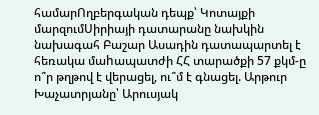համարՈղբերգական դեպք՝ Կոտայքի մարզումՍիրիայի դատարանը նախկին նախագահ Բաշար Ասադին դատապարտել է հեռակա մաhապատժի ՀՀ տարածքի 57 քկմ-ը ո՞ր թղթով է վերացել, ու՞մ է գնացել. Արթուր Խաչատրյանը՝ Արուսյակ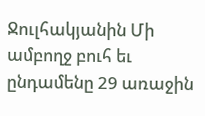Ջուլհակյանին Մի ամբողջ բուհ եւ ընդամենը 29 առաջին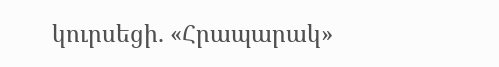կուրսեցի. «Հրապարակ»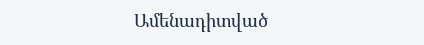Ամենադիտված